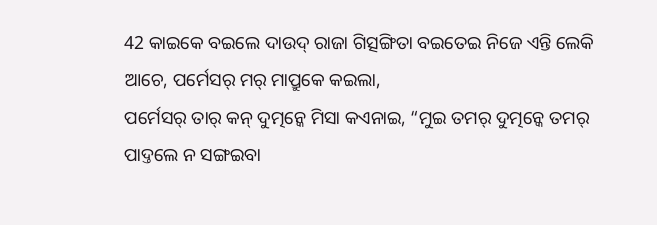42 କାଇକେ ବଇଲେ ଦାଉଦ୍ ରାଜା ଗିତ୍ସଙ୍ଗିତା ବଇତେଇ ନିଜେ ଏନ୍ତି ଲେକି ଆଚେ, ପର୍ମେସର୍ ମର୍ ମାପ୍ରୁକେ କଇଲା,
ପର୍ମେସର୍ ତାର୍ କନ୍ ଦୁତ୍ମନ୍କେ ମିସା କଏନାଇ, “ମୁଇ ତମର୍ ଦୁତ୍ମନ୍କେ ତମର୍ ପାଦ୍ତଲେ ନ ସଙ୍ଗଇବା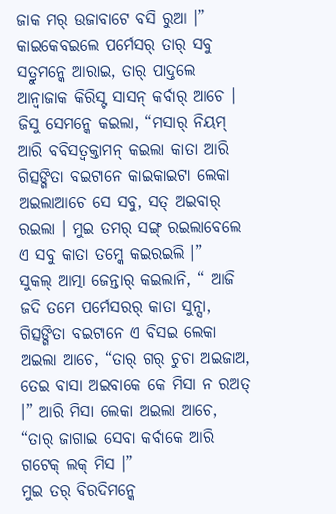ଜାକ ମର୍ ଉଜାବାଟେ ବସି ରୁଆ ।”
କାଇକେବଇଲେ ପର୍ମେସର୍ ତାର୍ ସବୁ ସତ୍ରୁମନ୍କେ ଆରାଇ, ତାର୍ ପାଦ୍ତଲେ ଆନ୍ବାଜାକ କିରିସ୍ଟ ସାସନ୍ କର୍ବାର୍ ଆଚେ ।
ଜିସୁ ସେମନ୍କେ କଇଲା, “ମସାର୍ ନିୟମ୍ ଆରି ବବିସତ୍ବକ୍ତାମନ୍ କଇଲା କାତା ଆରି ଗିତ୍ସଙ୍ଗିତା ବଇଟାନେ କାଇକାଇଟା ଲେକା ଅଇଲାଆଚେ ସେ ସବୁ, ସତ୍ ଅଇବାର୍ ରଇଲା । ମୁଇ ତମର୍ ସଙ୍ଗ୍ ରଇଲାବେଲେ ଏ ସବୁ କାତା ତମ୍କେ କଇରଇଲି ।”
ସୁକଲ୍ ଆତ୍ମା ଜେନ୍ତାର୍ କଇଲାନି, “ ଆଜି ଜଦି ତମେ ପର୍ମେସରର୍ କାତା ସୁନ୍ସା,
ଗିତ୍ସଙ୍ଗିତା ବଇଟାନେ ଏ ବିସଇ ଲେକା ଅଇଲା ଆଚେ, “ତାର୍ ଗର୍ ଚୁଚା ଅଇଜାଅ, ତେଇ ବାସା ଅଇବାକେ କେ ମିସା ନ ରଅତ୍ ।” ଆରି ମିସା ଲେକା ଅଇଲା ଆଚେ, “ତାର୍ ଜାଗାଇ ସେବା କର୍ବାକେ ଆରି ଗଟେକ୍ ଲକ୍ ମିସ ।”
ମୁଇ ତର୍ ବିରଦିମନ୍କେ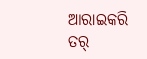ଆରାଇକରି ତର୍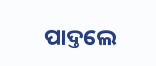ପାଦ୍ତଲେ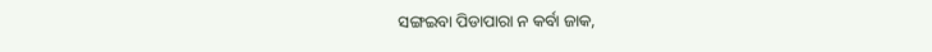ସଙ୍ଗଇବା ପିଡାପାରା ନ କର୍ବା ଜାକ,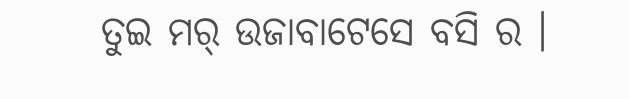ତୁଇ ମର୍ ଉଜାବାଟେସେ ବସି ର ।